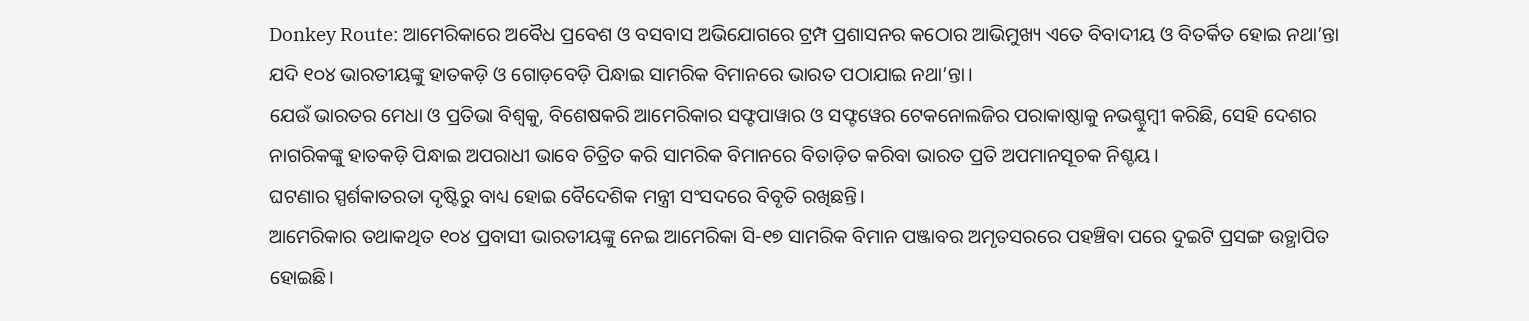Donkey Route: ଆମେରିକାରେ ଅବୈଧ ପ୍ରବେଶ ଓ ବସବାସ ଅଭିଯୋଗରେ ଟ୍ରମ୍ପ ପ୍ରଶାସନର କଠୋର ଆଭିମୁଖ୍ୟ ଏତେ ବିବାଦୀୟ ଓ ବିତର୍କିତ ହୋଇ ନଥା’ନ୍ତା ଯଦି ୧୦୪ ଭାରତୀୟଙ୍କୁ ହାତକଡ଼ି ଓ ଗୋଡ଼ବେଡ଼ି ପିନ୍ଧାଇ ସାମରିକ ବିମାନରେ ଭାରତ ପଠାଯାଇ ନଥା’ନ୍ତା।
ଯେଉଁ ଭାରତର ମେଧା ଓ ପ୍ରତିଭା ବିଶ୍ୱକୁ, ବିଶେଷକରି ଆମେରିକାର ସଫ୍ଟପାୱାର ଓ ସଫ୍ଟୱେର ଟେକନୋଲଜିର ପରାକାଷ୍ଠାକୁ ନଭଶ୍ଚୁମ୍ବୀ କରିଛି, ସେହି ଦେଶର ନାଗରିକଙ୍କୁ ହାତକଡ଼ି ପିନ୍ଧାଇ ଅପରାଧୀ ଭାବେ ଚିତ୍ରିତ କରି ସାମରିକ ବିମାନରେ ବିତାଡ଼ିତ କରିବା ଭାରତ ପ୍ରତି ଅପମାନସୂଚକ ନିଶ୍ଚୟ।
ଘଟଣାର ସ୍ପର୍ଶକାତରତା ଦୃଷ୍ଟିରୁ ବାଧ୍ୟ ହୋଇ ବୈଦେଶିକ ମନ୍ତ୍ରୀ ସଂସଦରେ ବିବୃତି ରଖିଛନ୍ତି।
ଆମେରିକାର ତଥାକଥିତ ୧୦୪ ପ୍ରବାସୀ ଭାରତୀୟଙ୍କୁ ନେଇ ଆମେରିକା ସି-୧୭ ସାମରିକ ବିମାନ ପଞ୍ଜାବର ଅମୃତସରରେ ପହଞ୍ଚିବା ପରେ ଦୁଇଟି ପ୍ରସଙ୍ଗ ଉତ୍ଥାପିତ ହୋଇଛି।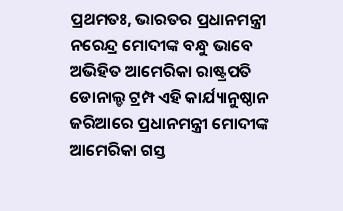ପ୍ରଥମତଃ, ଭାରତର ପ୍ରଧାନମନ୍ତ୍ରୀ ନରେନ୍ଦ୍ର ମୋଦୀଙ୍କ ବନ୍ଧୁ ଭାବେ ଅଭିହିତ ଆମେରିକା ରାଷ୍ଟ୍ରପତି ଡୋନାଲ୍ଡ ଟ୍ରମ୍ପ ଏହି କାର୍ଯ୍ୟାନୁଷ୍ଠାନ ଜରିଆରେ ପ୍ରଧାନମନ୍ତ୍ରୀ ମୋଦୀଙ୍କ ଆମେରିକା ଗସ୍ତ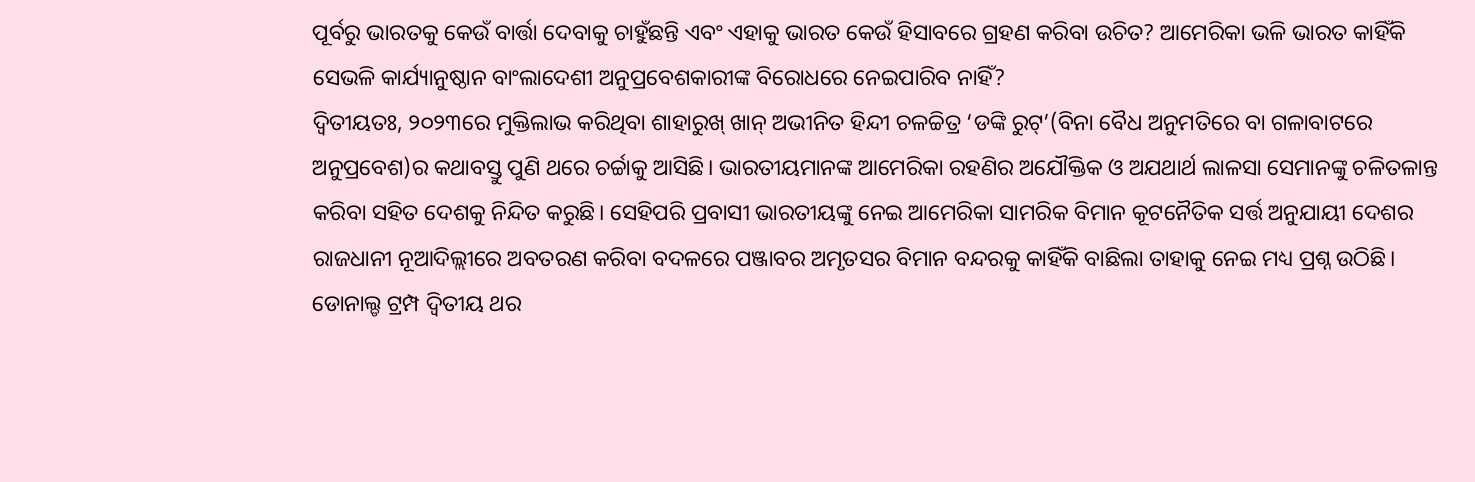ପୂର୍ବରୁ ଭାରତକୁ କେଉଁ ବାର୍ତ୍ତା ଦେବାକୁ ଚାହୁଁଛନ୍ତି ଏବଂ ଏହାକୁ ଭାରତ କେଉଁ ହିସାବରେ ଗ୍ରହଣ କରିବା ଉଚିତ? ଆମେରିକା ଭଳି ଭାରତ କାହିଁକି ସେଭଳି କାର୍ଯ୍ୟାନୁଷ୍ଠାନ ବାଂଲାଦେଶୀ ଅନୁପ୍ରବେଶକାରୀଙ୍କ ବିରୋଧରେ ନେଇପାରିବ ନାହିଁ?
ଦ୍ୱିତୀୟତଃ, ୨୦୨୩ରେ ମୁକ୍ତିଲାଭ କରିଥିବା ଶାହାରୁଖ୍ ଖାନ୍ ଅଭୀନିତ ହିନ୍ଦୀ ଚଳଚ୍ଚିତ୍ର ‘ଡଙ୍କି ରୁଟ୍’(ବିନା ବୈଧ ଅନୁମତିରେ ବା ଗଳାବାଟରେ ଅନୁପ୍ରବେଶ)ର କଥାବସ୍ତୁ ପୁଣି ଥରେ ଚର୍ଚ୍ଚାକୁ ଆସିଛି। ଭାରତୀୟମାନଙ୍କ ଆମେରିକା ରହଣିର ଅଯୌକ୍ତିକ ଓ ଅଯଥାର୍ଥ ଲାଳସା ସେମାନଙ୍କୁ ଚଳିତଳାନ୍ତ କରିବା ସହିତ ଦେଶକୁ ନିନ୍ଦିତ କରୁଛି। ସେହିପରି ପ୍ରବାସୀ ଭାରତୀୟଙ୍କୁ ନେଇ ଆମେରିକା ସାମରିକ ବିମାନ କୂଟନୈତିକ ସର୍ତ୍ତ ଅନୁଯାୟୀ ଦେଶର ରାଜଧାନୀ ନୂଆଦିଲ୍ଲୀରେ ଅବତରଣ କରିବା ବଦଳରେ ପଞ୍ଜାବର ଅମୃତସର ବିମାନ ବନ୍ଦରକୁ କାହିଁକି ବାଛିଲା ତାହାକୁ ନେଇ ମଧ୍ୟ ପ୍ରଶ୍ନ ଉଠିଛି।
ଡୋନାଲ୍ଡ ଟ୍ରମ୍ପ ଦ୍ୱିତୀୟ ଥର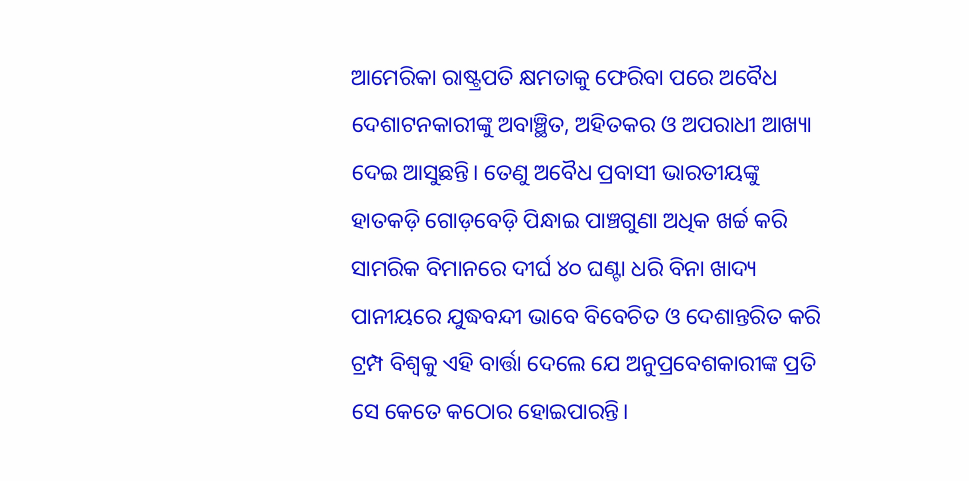ଆମେରିକା ରାଷ୍ଟ୍ରପତି କ୍ଷମତାକୁ ଫେରିବା ପରେ ଅବୈଧ ଦେଶାଟନକାରୀଙ୍କୁ ଅବାଞ୍ଛିତ, ଅହିତକର ଓ ଅପରାଧୀ ଆଖ୍ୟା ଦେଇ ଆସୁଛନ୍ତି। ତେଣୁ ଅବୈଧ ପ୍ରବାସୀ ଭାରତୀୟଙ୍କୁ ହାତକଡ଼ି ଗୋଡ଼ବେଡ଼ି ପିନ୍ଧାଇ ପାଞ୍ଚଗୁଣା ଅଧିକ ଖର୍ଚ୍ଚ କରି ସାମରିକ ବିମାନରେ ଦୀର୍ଘ ୪୦ ଘଣ୍ଟା ଧରି ବିନା ଖାଦ୍ୟ ପାନୀୟରେ ଯୁଦ୍ଧବନ୍ଦୀ ଭାବେ ବିବେଚିତ ଓ ଦେଶାନ୍ତରିତ କରି ଟ୍ରମ୍ପ ବିଶ୍ୱକୁ ଏହି ବାର୍ତ୍ତା ଦେଲେ ଯେ ଅନୁପ୍ରବେଶକାରୀଙ୍କ ପ୍ରତି ସେ କେତେ କଠୋର ହୋଇପାରନ୍ତି।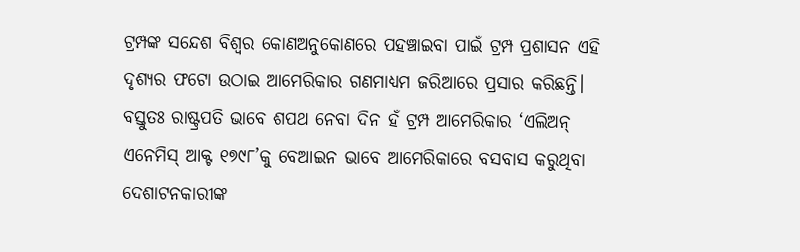ଟ୍ରମ୍ପଙ୍କ ସନ୍ଦେଶ ବିଶ୍ୱର କୋଣଅନୁକୋଣରେ ପହଞ୍ଚାଇବା ପାଇଁ ଟ୍ରମ୍ପ ପ୍ରଶାସନ ଏହି ଦୃଶ୍ୟର ଫଟୋ ଉଠାଇ ଆମେରିକାର ଗଣମାଧ୍ୟମ ଜରିଆରେ ପ୍ରସାର କରିଛନ୍ତି। ବସ୍ତୁତଃ ରାଷ୍ଟ୍ରପତି ଭାବେ ଶପଥ ନେବା ଦିନ ହଁ ଟ୍ରମ୍ପ ଆମେରିକାର ‘ଏଲିଅନ୍ ଏନେମିସ୍ ଆକ୍ଟ ୧୭୯୮’କୁ ବେଆଇନ ଭାବେ ଆମେରିକାରେ ବସବାସ କରୁଥିବା ଦେଶାଟନକାରୀଙ୍କ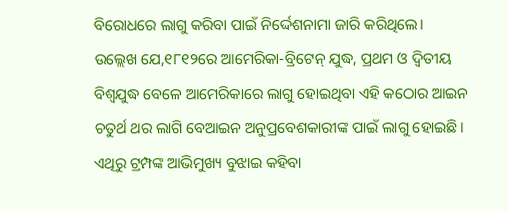ବିରୋଧରେ ଲାଗୁ କରିବା ପାଇଁ ନିର୍ଦ୍ଦେଶନାମା ଜାରି କରିଥିଲେ।
ଉଲ୍ଲେଖ ଯେ,୧୮୧୨ରେ ଆମେରିକା-ବ୍ରିଟେନ୍ ଯୁଦ୍ଧ, ପ୍ରଥମ ଓ ଦ୍ୱିତୀୟ ବିଶ୍ୱଯୁଦ୍ଧ ବେଳେ ଆମେରିକାରେ ଲାଗୁ ହୋଇଥିବା ଏହି କଠୋର ଆଇନ ଚତୁର୍ଥ ଥର ଲାଗି ବେଆଇନ ଅନୁପ୍ରବେଶକାରୀଙ୍କ ପାଇଁ ଲାଗୁ ହୋଇଛି। ଏଥିରୁ ଟ୍ରମ୍ପଙ୍କ ଆଭିମୁଖ୍ୟ ବୁଝାଇ କହିବା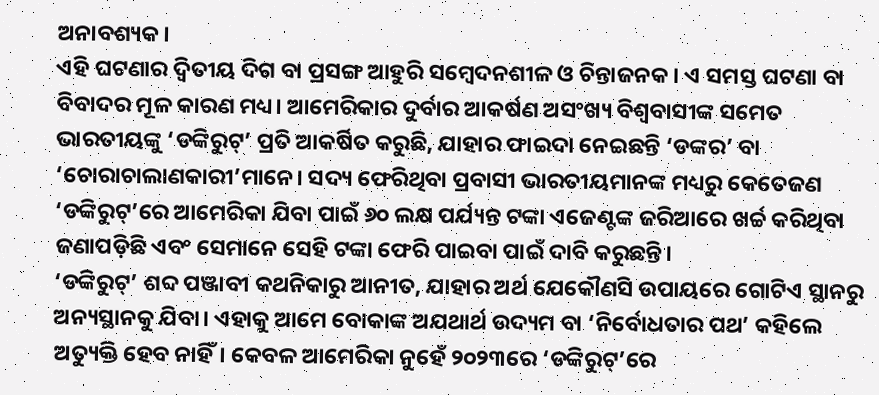ଅନାବଶ୍ୟକ।
ଏହି ଘଟଣାର ଦ୍ୱିତୀୟ ଦିଗ ବା ପ୍ରସଙ୍ଗ ଆହୁରି ସମ୍ବେଦନଶୀଳ ଓ ଚିନ୍ତାଜନକ। ଏ ସମସ୍ତ ଘଟଣା ବା ବିବାଦର ମୂଳ କାରଣ ମଧ୍ୟ। ଆମେରିକାର ଦୁର୍ବାର ଆକର୍ଷଣ ଅସଂଖ୍ୟ ବିଶ୍ୱବାସୀଙ୍କ ସମେତ ଭାରତୀୟଙ୍କୁ ‘ଡଙ୍କିରୁଟ୍’ ପ୍ରତି ଆକର୍ଷିତ କରୁଛି, ଯାହାର ଫାଇଦା ନେଇଛନ୍ତି ‘ଡଙ୍କର’ ବା ‘ଚୋରାଚାଲାଣକାରୀ’ମାନେ। ସଦ୍ୟ ଫେରିଥିବା ପ୍ରବାସୀ ଭାରତୀୟମାନଙ୍କ ମଧ୍ୟରୁ କେତେଜଣ ‘ଡଙ୍କିରୁଟ୍’ରେ ଆମେରିକା ଯିବା ପାଇଁ ୬୦ ଲକ୍ଷ ପର୍ଯ୍ୟନ୍ତ ଟଙ୍କା ଏଜେଣ୍ଟଙ୍କ ଜରିଆରେ ଖର୍ଚ୍ଚ କରିଥିବା ଜଣାପଡ଼ିଛି ଏବଂ ସେମାନେ ସେହି ଟଙ୍କା ଫେରି ପାଇବା ପାଇଁ ଦାବି କରୁଛନ୍ତି।
‘ଡଙ୍କିରୁଟ୍’ ଶବ୍ଦ ପଞ୍ଜାବୀ କଥନିକାରୁ ଆନୀତ, ଯାହାର ଅର୍ଥ ଯେକୌଣସି ଉପାୟରେ ଗୋଟିଏ ସ୍ଥାନରୁ ଅନ୍ୟସ୍ଥାନକୁ ଯିବା। ଏହାକୁ ଆମେ ବୋକାଙ୍କ ଅଯଥାର୍ଥ ଉଦ୍ୟମ ବା ‘ନିର୍ବୋଧତାର ପଥ’ କହିଲେ ଅତ୍ୟୁକ୍ତି ହେବ ନାହିଁ। କେବଳ ଆମେରିକା ନୁହେଁ ୨୦୨୩ରେ ‘ଡଙ୍କିରୁଟ୍’ରେ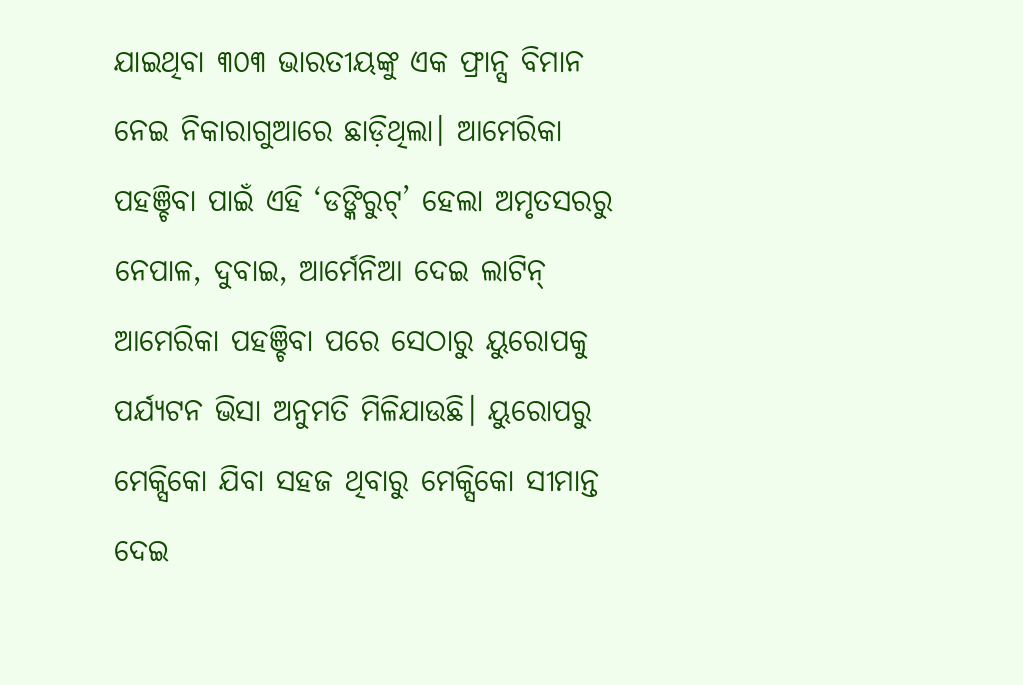ଯାଇଥିବା ୩୦୩ ଭାରତୀୟଙ୍କୁ ଏକ ଫ୍ରାନ୍ସ ବିମାନ ନେଇ ନିକାରାଗୁଆରେ ଛାଡ଼ିଥିଲା। ଆମେରିକା ପହଞ୍ଚିବା ପାଇଁ ଏହି ‘ଡଙ୍କିରୁଟ୍’ ହେଲା ଅମୃତସରରୁ ନେପାଳ, ଦୁବାଇ, ଆର୍ମେନିଆ ଦେଇ ଲାଟିନ୍ ଆମେରିକା ପହଞ୍ଚିବା ପରେ ସେଠାରୁ ୟୁରୋପକୁ ପର୍ଯ୍ୟଟନ ଭିସା ଅନୁମତି ମିଳିଯାଉଛି। ୟୁରୋପରୁ ମେକ୍ସିକୋ ଯିବା ସହଜ ଥିବାରୁ ମେକ୍ସିକୋ ସୀମାନ୍ତ ଦେଇ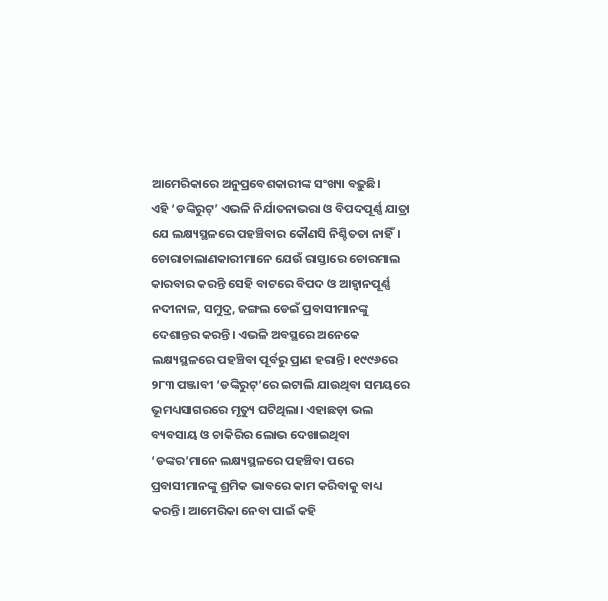ଆମେରିକାରେ ଅନୁପ୍ରବେଶକାରୀଙ୍କ ସଂଖ୍ୟା ବଢ଼ୁଛି।
ଏହି ‘ଡଙ୍କିରୁଟ୍’ ଏଭଳି ନିର୍ଯାତନାଭରା ଓ ବିପଦପୂର୍ଣ୍ଣ ଯାତ୍ରା ଯେ ଲକ୍ଷ୍ୟସ୍ଥଳରେ ପହଞ୍ଚିବାର କୌଣସି ନିଶ୍ଚିତତା ନାହିଁ। ଚୋରାଚାଲାଣକାରୀମାନେ ଯେଉଁ ରାସ୍ତାରେ ଚୋରମାଲ କାରବାର କରନ୍ତି ସେହି ବାଟରେ ବିପଦ ଓ ଆହ୍ୱାନପୂର୍ଣ୍ଣ ନଦୀନାଳ, ସମୁଦ୍ର, ଜଙ୍ଗଲ ଡେଇଁ ପ୍ରବାସୀମାନଙ୍କୁ ଦେଶାନ୍ତର କରନ୍ତି। ଏଭଳି ଅବସ୍ଥରେ ଅନେକେ ଲକ୍ଷ୍ୟସ୍ଥଳରେ ପହଞ୍ଚିବା ପୂର୍ବରୁ ପ୍ରାଣ ହରାନ୍ତି। ୧୯୯୬ରେ ୨୮୩ ପଞ୍ଜାବୀ ‘ଡଙ୍କିରୁଟ୍’ରେ ଇଟାଲି ଯାଉଥିବା ସମୟରେ ଭୂମଧ୍ୟସାଗରରେ ମୃତ୍ୟୁ ଘଟିଥିଲା। ଏହାଛଡ଼ା ଭଲ ବ୍ୟବସାୟ ଓ ଚାକିରିର ଲୋଭ ଦେଖାଇଥିବା ‘ଡଙ୍କର’ମାନେ ଲକ୍ଷ୍ୟସ୍ଥଳରେ ପହଞ୍ଚିବା ପରେ ପ୍ରବାସୀମାନଙ୍କୁ ଶ୍ରମିକ ଭାବରେ କାମ କରିବାକୁ ବାଧ୍ୟ କରନ୍ତି। ଆମେରିକା ନେବା ପାଇଁ କହି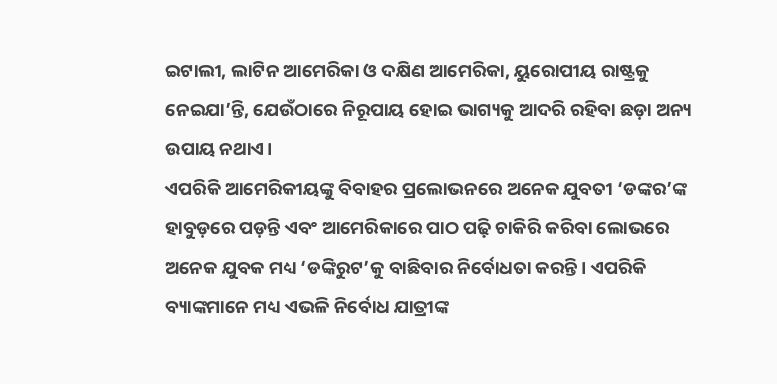ଇଟାଲୀ, ଲାଟିନ ଆମେରିକା ଓ ଦକ୍ଷିଣ ଆମେରିକା, ୟୁରୋପୀୟ ରାଷ୍ଟ୍ରକୁ ନେଇଯା’ନ୍ତି, ଯେଉଁଠାରେ ନିରୂପାୟ ହୋଇ ଭାଗ୍ୟକୁ ଆଦରି ରହିବା ଛଡ଼ା ଅନ୍ୟ ଉପାୟ ନଥାଏ।
ଏପରିକି ଆମେରିକୀୟଙ୍କୁ ବିବାହର ପ୍ରଲୋଭନରେ ଅନେକ ଯୁବତୀ ‘ଡଙ୍କର’ଙ୍କ ହାବୁଡ଼ରେ ପଡ଼ନ୍ତି ଏବଂ ଆମେରିକାରେ ପାଠ ପଢ଼ି ଚାକିରି କରିବା ଲୋଭରେ ଅନେକ ଯୁବକ ମଧ୍ୟ ‘ଡଙ୍କିରୁଟ’କୁ ବାଛିବାର ନିର୍ବୋଧତା କରନ୍ତି। ଏପରିକି ବ୍ୟାଙ୍କମାନେ ମଧ୍ୟ ଏଭଳି ନିର୍ବୋଧ ଯାତ୍ରୀଙ୍କ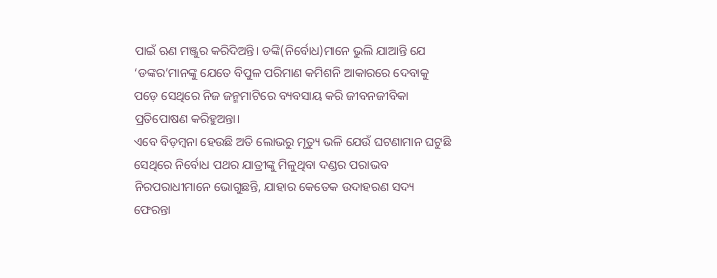ପାଇଁ ଋଣ ମଞ୍ଜୁର କରିଦିଅନ୍ତି। ଡଙ୍କି(ନିର୍ବୋଧ)ମାନେ ଭୁଲି ଯାଆନ୍ତି ଯେ ‘ଡଙ୍କର’ମାନଙ୍କୁ ଯେତେ ବିପୁଳ ପରିମାଣ କମିଶନି ଆକାରରେ ଦେବାକୁ ପଡ଼େ ସେଥିରେ ନିଜ ଜନ୍ମମାଟିରେ ବ୍ୟବସାୟ କରି ଜୀବନଜୀବିକା ପ୍ରତିପୋଷଣ କରିହୁଅନ୍ତା।
ଏବେ ବିଡ଼ମ୍ବନା ହେଉଛି ଅତି ଲୋଭରୁ ମୃତ୍ୟୁ ଭଳି ଯେଉଁ ଘଟଣାମାନ ଘଟୁଛି ସେଥିରେ ନିର୍ବୋଧ ପଥର ଯାତ୍ରୀଙ୍କୁ ମିଳୁଥିବା ଦଣ୍ଡର ପରାଭବ ନିରପରାଧୀମାନେ ଭୋଗୁଛନ୍ତି, ଯାହାର କେତେକ ଉଦାହରଣ ସଦ୍ୟ ଫେରନ୍ତା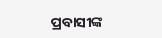ପ୍ରବାସୀଙ୍କ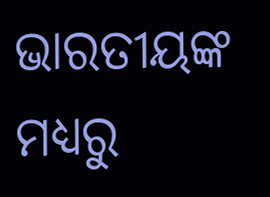ଭାରତୀୟଙ୍କ ମଧ୍ୟରୁ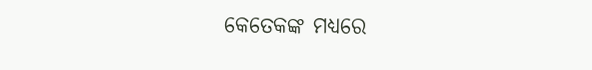କେତେକଙ୍କ ମଧ୍ୟରେ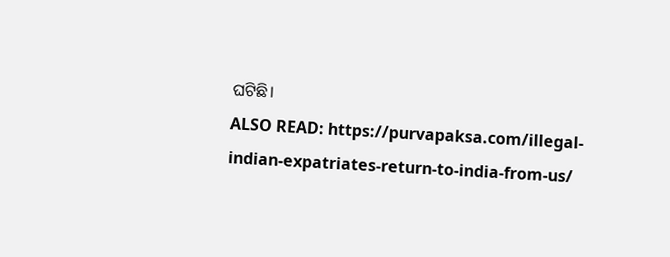ଘଟିଛି।
ALSO READ: https://purvapaksa.com/illegal-indian-expatriates-return-to-india-from-us/